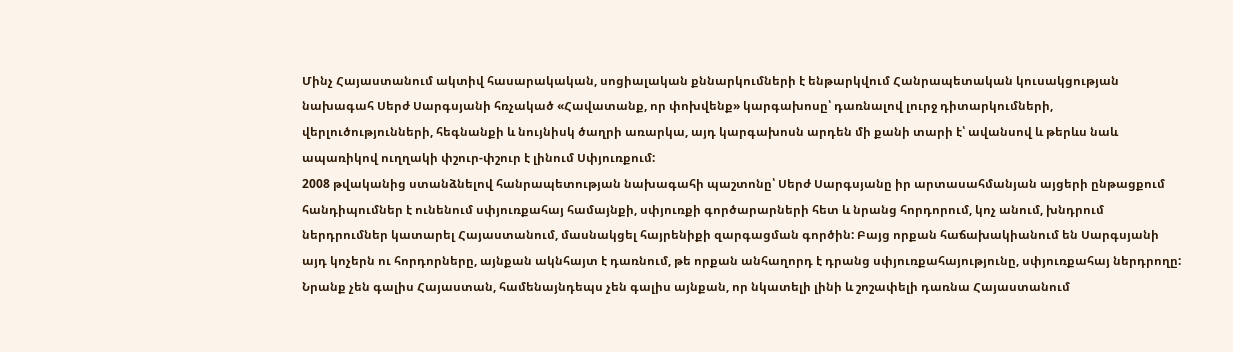Մինչ Հայաստանում ակտիվ հասարակական, սոցիալական քննարկումների է ենթարկվում Հանրապետական կուսակցության նախագահ Սերժ Սարգսյանի հռչակած «Հավատանք, որ փոխվենք» կարգախոսը՝ դառնալով լուրջ դիտարկումների, վերլուծությունների, հեգնանքի և նույնիսկ ծաղրի առարկա, այդ կարգախոսն արդեն մի քանի տարի է՝ ավանսով և թերևս նաև ապառիկով ուղղակի փշուր-փշուր է լինում Սփյուռքում:
2008 թվականից ստանձնելով հանրապետության նախագահի պաշտոնը՝ Սերժ Սարգսյանը իր արտասահմանյան այցերի ընթացքում հանդիպումներ է ունենում սփյուռքահայ համայնքի, սփյուռքի գործարարների հետ և նրանց հորդորում, կոչ անում, խնդրում ներդրումներ կատարել Հայաստանում, մասնակցել հայրենիքի զարգացման գործին: Բայց որքան հաճախակիանում են Սարգսյանի այդ կոչերն ու հորդորները, այնքան ակնհայտ է դառնում, թե որքան անհաղորդ է դրանց սփյուռքահայությունը, սփյուռքահայ ներդրողը: Նրանք չեն գալիս Հայաստան, համենայնդեպս չեն գալիս այնքան, որ նկատելի լինի և շոշափելի դառնա Հայաստանում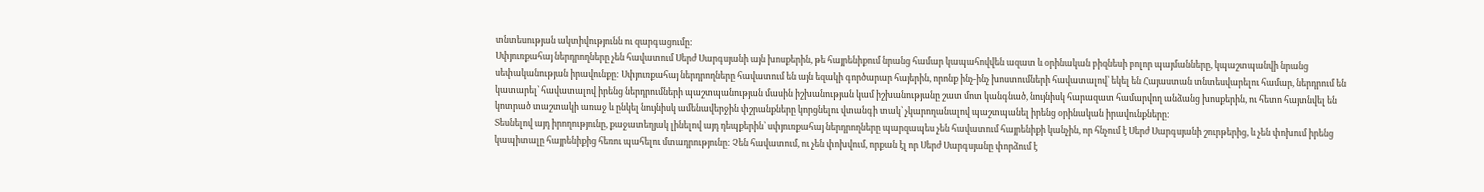տնտեսության ակտիվությունն ու զարգացումը:
Սփյուռքահայ ներդրողները չեն հավատում Սերժ Սարգսյանի այն խոսքերին, թե հայրենիքում նրանց համար կապահովվեն ազատ և օրինական բիզնեսի բոլոր պայմանները, կպաշտպանվի նրանց սեփականության իրավունքը: Սփյուռքահայ ներդրողները հավատում են այն եզակի գործարար հայերին, որոնք ինչ-ինչ խոստումների հավատալով՝ եկել են Հայաստան տնտեսվարելու համար, ներդրում են կատարել՝ հավատալով իրենց ներդրումների պաշտպանության մասին իշխանության կամ իշխանությանը շատ մոտ կանգնած, նույնիսկ հարազատ համարվող անձանց խոսքերին, ու հետո հայտնվել են կոտրած տաշտակի առաջ և ընկել նույնիսկ ամենավերջին փշրանքները կորցնելու վտանգի տակ՝ չկարողանալով պաշտպանել իրենց օրինական իրավունքները:
Տեսնելով այդ իրողությունը, քաջատեղյակ լինելով այդ դեպքերին՝ սփյուռքահայ ներդրողները պարզապես չեն հավատում հայրենիքի կանչին, որ հնչում է Սերժ Սարգսյանի շուրթերից, և չեն փոխում իրենց կապիտալը հայրենիքից հեռու պահելու մտադրությունը: Չեն հավատում, ու չեն փոխվում, որքան էլ որ Սերժ Սարգսյանը փորձում է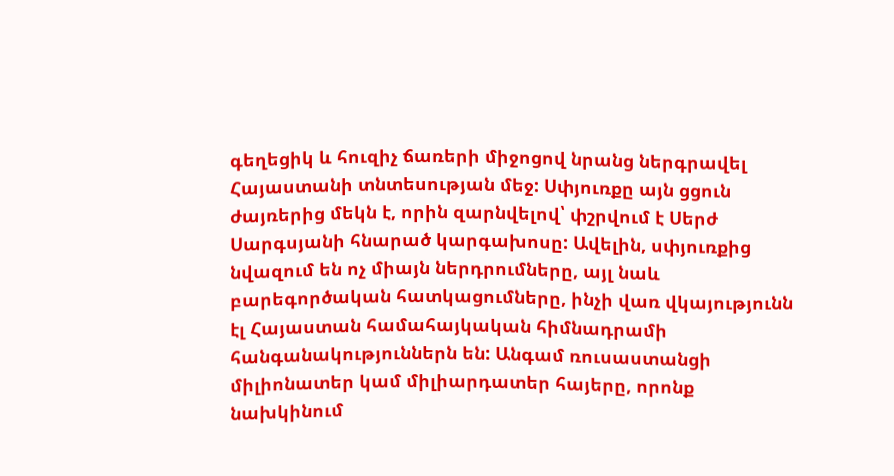գեղեցիկ և հուզիչ ճառերի միջոցով նրանց ներգրավել Հայաստանի տնտեսության մեջ: Սփյուռքը այն ցցուն ժայռերից մեկն է, որին զարնվելով՝ փշրվում է Սերժ Սարգսյանի հնարած կարգախոսը: Ավելին, սփյուռքից նվազում են ոչ միայն ներդրումները, այլ նաև բարեգործական հատկացումները, ինչի վառ վկայությունն էլ Հայաստան համահայկական հիմնադրամի հանգանակություններն են: Անգամ ռուսաստանցի միլիոնատեր կամ միլիարդատեր հայերը, որոնք նախկինում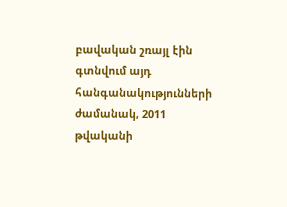բավական շռայլ էին գտնվում այդ հանգանակությունների ժամանակ, 2011 թվականի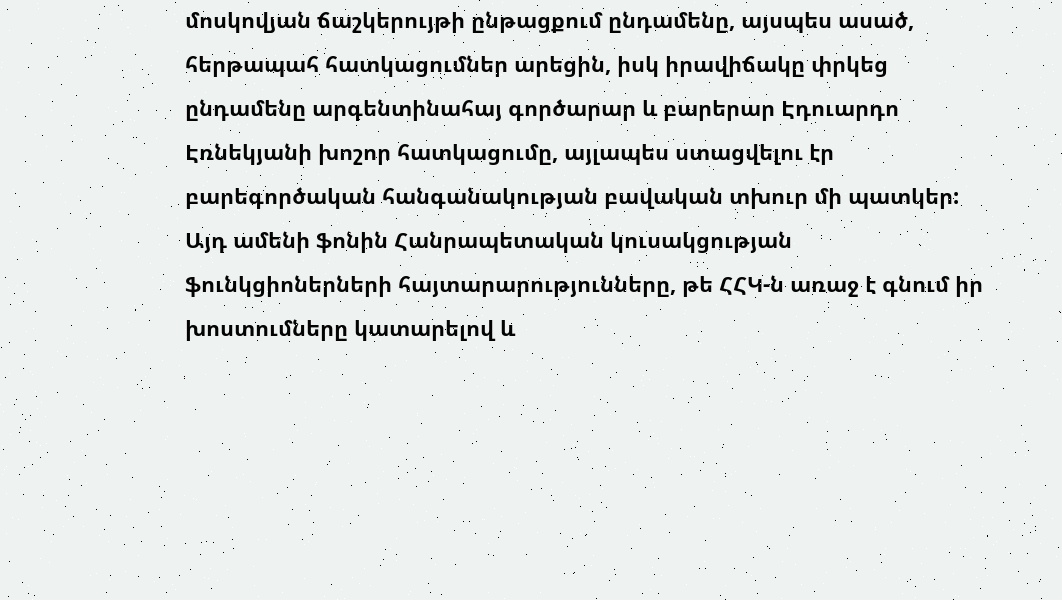մոսկովյան ճաշկերույթի ընթացքում ընդամենը, այսպես ասած, հերթապահ հատկացումներ արեցին, իսկ իրավիճակը փրկեց ընդամենը արգենտինահայ գործարար և բարերար Էդուարդո Էռնեկյանի խոշոր հատկացումը, այլապես ստացվելու էր բարեգործական հանգանակության բավական տխուր մի պատկեր:
Այդ ամենի ֆոնին Հանրապետական կուսակցության ֆունկցիոներների հայտարարությունները, թե ՀՀԿ-ն առաջ է գնում իր խոստումները կատարելով և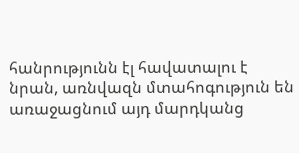հանրությունն էլ հավատալու է նրան, առնվազն մտահոգություն են առաջացնում այդ մարդկանց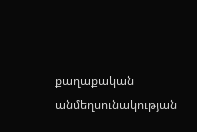քաղաքական անմեղսունակության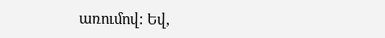առումով: Եվ,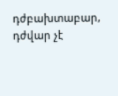դժբախտաբար, դժվար չէ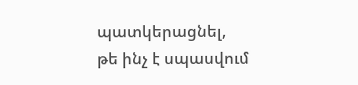պատկերացնել, թե ինչ է սպասվում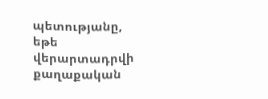պետությանը, եթե վերարտադրվի քաղաքական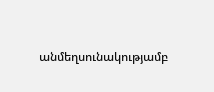անմեղսունակությամբ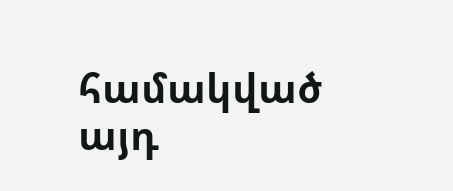համակված այդ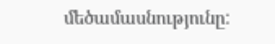մեծամասնությունը: